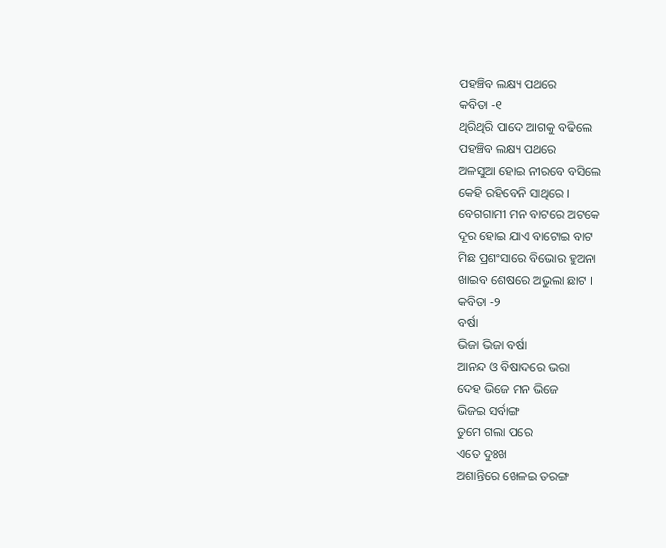ପହଞ୍ଚିବ ଲକ୍ଷ୍ୟ ପଥରେ
କବିତା -୧
ଥିରିଥିରି ପାଦେ ଆଗକୁ ବଢିଲେ
ପହଞ୍ଚିବ ଲକ୍ଷ୍ୟ ପଥରେ
ଅଳସୁଆ ହୋଇ ନୀରବେ ବସିଲେ
କେହି ରହିବେନି ସାଥିରେ ।
ବେଗଗାମୀ ମନ ବାଟରେ ଅଟକେ
ଦୂର ହୋଇ ଯାଏ ବାଟୋଇ ବାଟ
ମିଛ ପ୍ରଶଂସାରେ ବିଭୋର ହୁଅନା
ଖାଇବ ଶେଷରେ ଅଭୁଲା ଛାଟ ।
କବିତା -୨
ବର୍ଷା
ଭିଜା ଭିଜା ବର୍ଷା
ଆନନ୍ଦ ଓ ବିଷାଦରେ ଭରା
ଦେହ ଭିଜେ ମନ ଭିଜେ
ଭିଜଇ ସର୍ବାଙ୍ଗ
ତୁମେ ଗଲା ପରେ
ଏତେ ଦୁଃଖ
ଅଶାନ୍ତିରେ ଖେଳଇ ତରଙ୍ଗ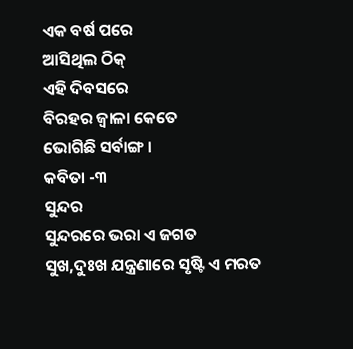ଏକ ବର୍ଷ ପରେ
ଆସିଥିଲ ଠିକ୍
ଏହି ଦିବସରେ
ବିରହର ଜ୍ୱାଳା କେତେ
ଭୋଗିଛି ସର୍ବାଙ୍ଗ ।
କବିତା -୩
ସୁନ୍ଦର
ସୁନ୍ଦରରେ ଭରା ଏ ଜଗତ
ସୁଖ,ଦୁଃଖ ଯନ୍ତ୍ରଣାରେ ସୃଷ୍ଟି ଏ ମରତ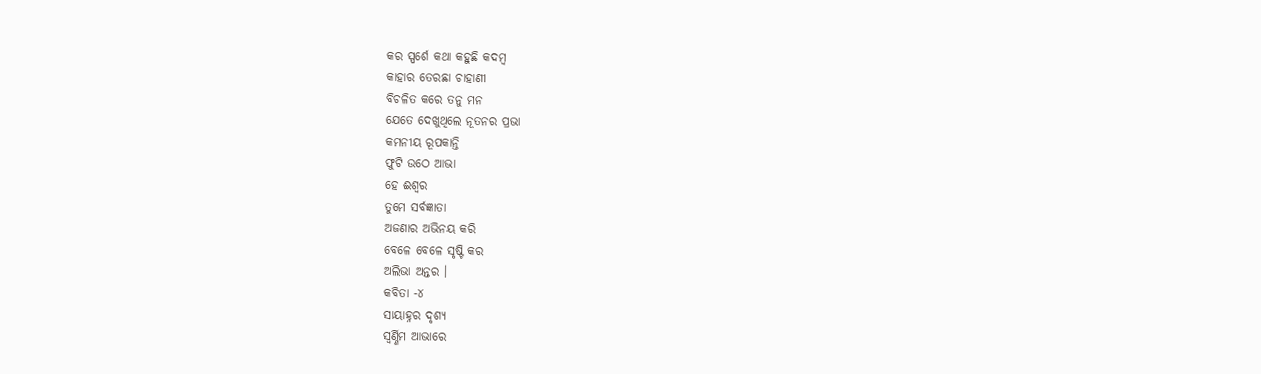କର ସ୍ପର୍ଶେ କଥା କହୁଛି କଦମ୍ବ
କାହାର ତେରଛା ଚାହାଣୀ
ବିଚଳିତ କରେ ତନୁ ମନ
ଯେତେ ଦେଖୁଥିଲେ ନୂତନର ପ୍ରଭା
କମନୀୟ ରୂପକାନ୍ତି
ଫୁଟି ଉଠେ ଆଭା
ହେ ଈଶ୍ୱର
ତୁମେ ସର୍ବଜ୍ଞାତା
ଅଜଣାର ଅଭିନୟ କରି
ବେଳେ ବେଳେ ସୃଷ୍ଟି କର
ଅଲିଭା ଅନ୍ତର ।
କବିତା -୪
ସାୟାହ୍ନର ଦୃଶ୍ୟ
ସ୍ୱର୍ଣ୍ଣିମ ଆଭାରେ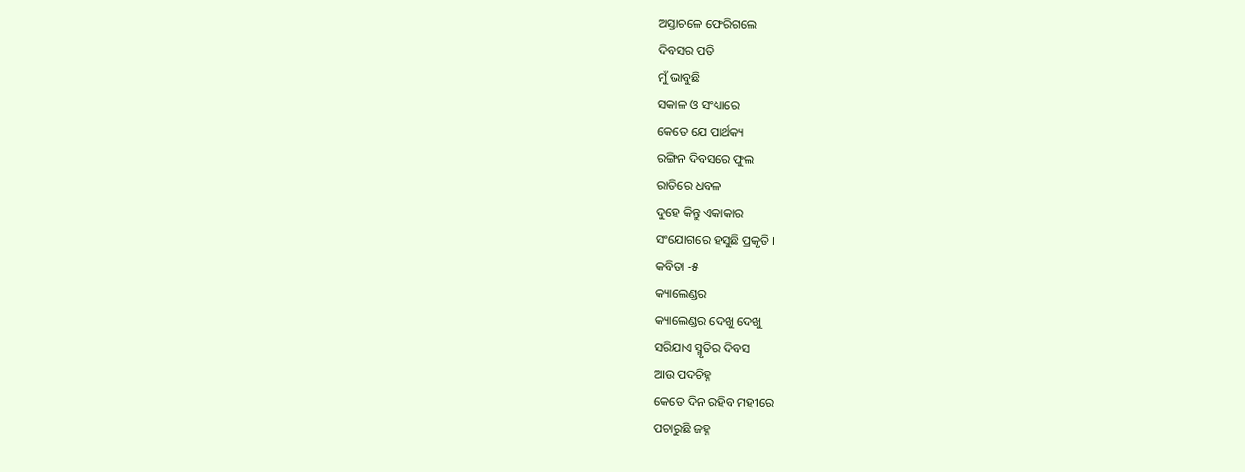ଅସ୍ତାଚଳେ ଫେରିଗଲେ
ଦିବସର ପତି
ମୁଁ ଭାବୁଛି
ସକାଳ ଓ ସଂଧ୍ୟାରେ
କେତେ ଯେ ପାର୍ଥକ୍ୟ
ରଙ୍ଗିନ ଦିବସରେ ଫୁଲ
ରାତିରେ ଧବଳ
ଦୁହେ କିନ୍ତୁ ଏକାକାର
ସଂଯୋଗରେ ହସୁଛି ପ୍ରକୃତି ।
କବିତା -୫
କ୍ୟାଲେଣ୍ଡର
କ୍ୟାଲେଣ୍ଡର ଦେଖୁ ଦେଖୁ
ସରିଯାଏ ସ୍ମୃତିର ଦିବସ
ଆଉ ପଦଚିହ୍ନ
କେତେ ଦିନ ରହିବ ମହୀରେ
ପଚାରୁଛି ଜହ୍ନ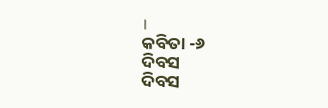।
କବିତା -୬
ଦିବସ
ଦିବସ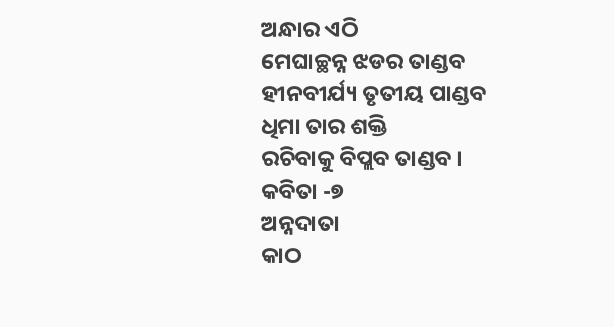ଅନ୍ଧାର ଏଠି
ମେଘାଚ୍ଛନ୍ନ ଝଡର ତାଣ୍ଡବ
ହୀନବୀର୍ଯ୍ୟ ତୃତୀୟ ପାଣ୍ଡବ
ଧିମା ତାର ଶକ୍ତି
ରଚିବାକୁ ବିପ୍ଲବ ତାଣ୍ଡବ ।
କବିତା -୭
ଅନ୍ନଦାତା
କାଠ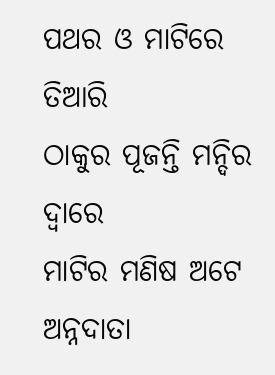ପଥର ଓ ମାଟିରେ ତିଆରି
ଠାକୁର ପୂଜନ୍ତି ମନ୍ଦିର ଦ୍ୱାରେ
ମାଟିର ମଣିଷ ଅଟେ ଅନ୍ନଦାତା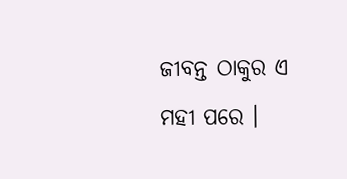ଜୀବନ୍ତ ଠାକୁର ଏ ମହୀ ପରେ ।